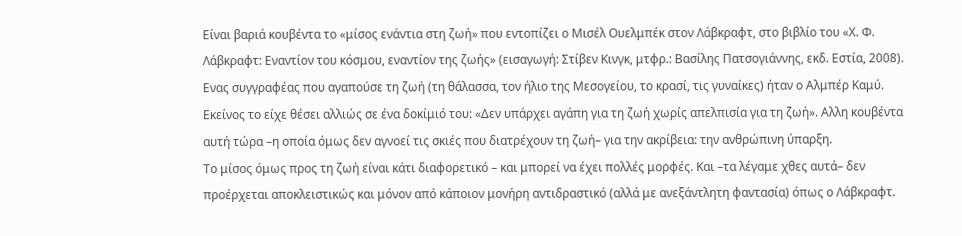Είναι βαριά κουβέντα το «μίσος ενάντια στη ζωή» που εντοπίζει ο Μισέλ Ουελμπέκ στον Λάβκραφτ, στο βιβλίο του «Χ. Φ. Λάβκραφτ: Εναντίον του κόσμου, εναντίον της ζωής» (εισαγωγή: Στίβεν Κινγκ, μτφρ.: Βασίλης Πατσογιάννης, εκδ. Εστία, 2008).
Ενας συγγραφέας που αγαπούσε τη ζωή (τη θάλασσα, τον ήλιο της Μεσογείου, το κρασί, τις γυναίκες) ήταν ο Αλμπέρ Καμύ. Εκείνος το είχε θέσει αλλιώς σε ένα δοκίμιό του: «Δεν υπάρχει αγάπη για τη ζωή χωρίς απελπισία για τη ζωή». Αλλη κουβέντα αυτή τώρα –η οποία όμως δεν αγνοεί τις σκιές που διατρέχουν τη ζωή– για την ακρίβεια: την ανθρώπινη ύπαρξη.
Το μίσος όμως προς τη ζωή είναι κάτι διαφορετικό – και μπορεί να έχει πολλές μορφές. Και –τα λέγαμε χθες αυτά– δεν προέρχεται αποκλειστικώς και μόνον από κάποιον μονήρη αντιδραστικό (αλλά με ανεξάντλητη φαντασία) όπως ο Λάβκραφτ.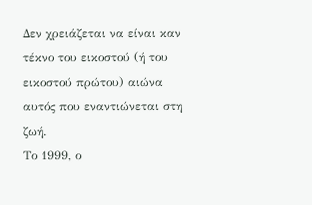Δεν χρειάζεται να είναι καν τέκνο του εικοστού (ή του εικοστού πρώτου) αιώνα αυτός που εναντιώνεται στη ζωή.
Το 1999, ο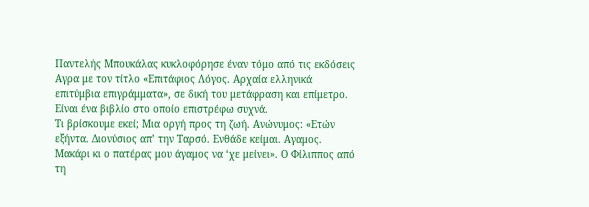Παντελής Μπουκάλας κυκλοφόρησε έναν τόμο από τις εκδόσεις Αγρα με τον τίτλο «Επιτάφιος Λόγος. Αρχαία ελληνικά επιτύμβια επιγράμματα», σε δική του μετάφραση και επίμετρο. Είναι ένα βιβλίο στο οποίο επιστρέφω συχνά.
Τι βρίσκουμε εκεί; Μια οργή προς τη ζωή. Ανώνυμος: «Ετών εξήντα. Διονύσιος απ’ την Ταρσό. Ενθάδε κείμαι. Αγαμος. Μακάρι κι ο πατέρας μου άγαμος να ‘χε μείνει». Ο Φίλιππος από τη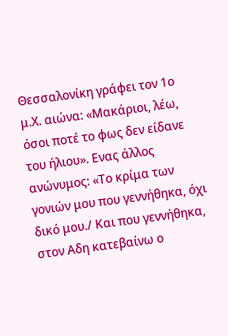Θεσσαλονίκη γράφει τον 1ο μ.Χ. αιώνα: «Μακάριοι, λέω, όσοι ποτέ το φως δεν είδανε του ήλιου». Ενας άλλος ανώνυμος: «Το κρίμα των γονιών μου που γεννήθηκα, όχι δικό μου./ Και που γεννήθηκα, στον Αδη κατεβαίνω ο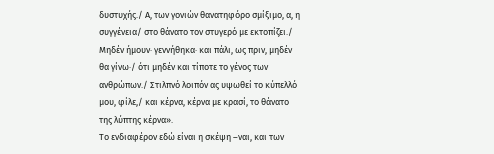δυστυχής./ Α, των γονιών θανατηφόρο σμίξιμο, α, η συγγένεια/ στο θάνατο τον στυγερό με εκτοπίζει./ Μηδέν ήμουν· γεννήθηκα· και πάλι, ως πριν, μηδέν θα γίνω·/ ότι μηδέν και τίποτε το γένος των ανθρώπων./ Στιλπνό λοιπόν ας υψωθεί το κύπελλό μου, φίλε,/ και κέρνα, κέρνα με κρασί, το θάνατο της λύπτης κέρνα».
Το ενδιαφέρον εδώ είναι η σκέψη –ναι, και των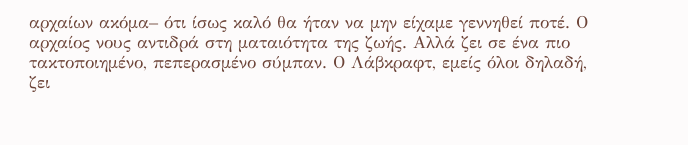αρχαίων ακόμα– ότι ίσως καλό θα ήταν να μην είχαμε γεννηθεί ποτέ. Ο αρχαίος νους αντιδρά στη ματαιότητα της ζωής. Αλλά ζει σε ένα πιο τακτοποιημένο, πεπερασμένο σύμπαν. Ο Λάβκραφτ, εμείς όλοι δηλαδή, ζει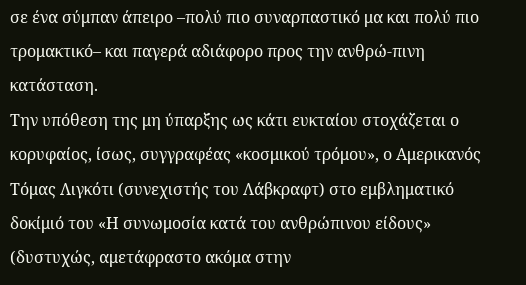σε ένα σύμπαν άπειρο –πολύ πιο συναρπαστικό μα και πολύ πιο τρομακτικό– και παγερά αδιάφορο προς την ανθρώ-πινη κατάσταση.
Την υπόθεση της μη ύπαρξης ως κάτι ευκταίου στοχάζεται ο κορυφαίος, ίσως, συγγραφέας «κοσμικού τρόμου», ο Αμερικανός Τόμας Λιγκότι (συνεχιστής του Λάβκραφτ) στο εμβληματικό δοκίμιό του «Η συνωμοσία κατά του ανθρώπινου είδους» (δυστυχώς, αμετάφραστο ακόμα στην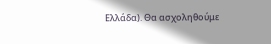Ελλάδα). Θα ασχοληθούμε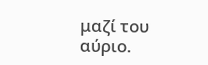μαζί του αύριο.